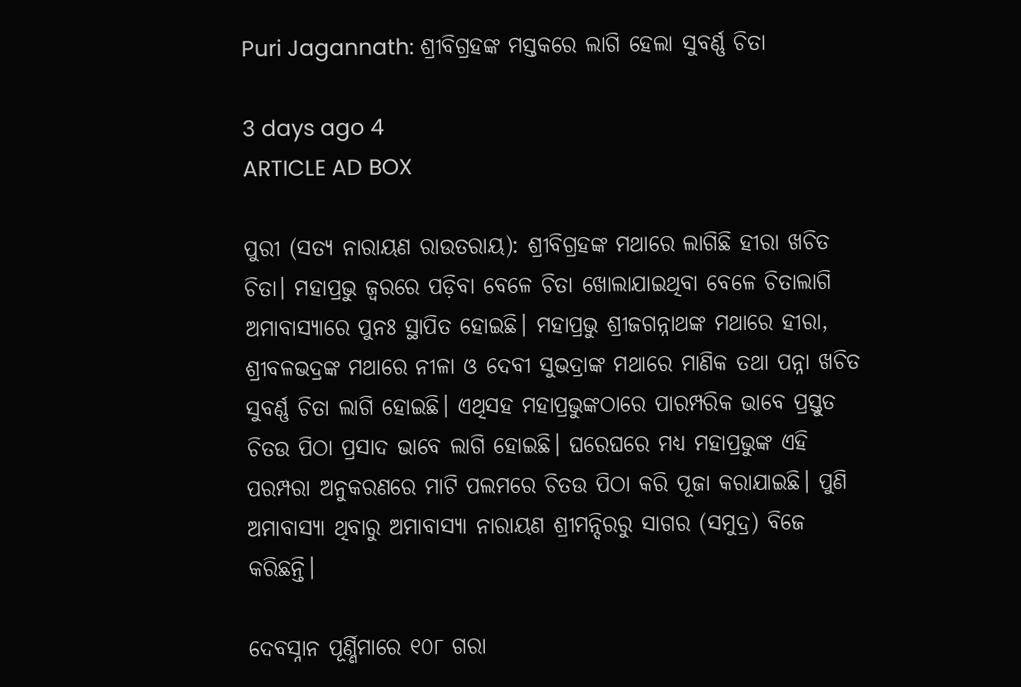Puri Jagannath: ଶ୍ରୀବିଗ୍ରହଙ୍କ ମସ୍ତକରେ ଲାଗି ହେଲା ସୁବର୍ଣ୍ଣ ଚିତା

3 days ago 4
ARTICLE AD BOX

ପୁରୀ (ସତ୍ୟ ନାରାୟଣ ରାଉତରାୟ): ଶ୍ରୀବିଗ୍ରହଙ୍କ ମଥାରେ ଲାଗିଛି ହୀରା ଖଚିତ ଚିତା। ମହାପ୍ରଭୁ ଜ୍ବରରେ ପଡ଼ିବା ବେଳେ ଚିତା ଖୋଲାଯାଇଥିବା ବେଳେ ଚିତାଲାଗି ଅମାବାସ୍ୟାରେ ପୁନଃ ସ୍ଥାପିତ ହୋଇଛି। ମହାପ୍ରଭୁ ଶ୍ରୀଜଗନ୍ନାଥଙ୍କ ମଥାରେ ହୀରା, ଶ୍ରୀବଳଭଦ୍ରଙ୍କ ମଥାରେ ନୀଳା ଓ ଦେବୀ ସୁଭଦ୍ରାଙ୍କ ମଥାରେ ମାଣିକ ତଥା ପନ୍ନା ଖଚିତ ସୁବର୍ଣ୍ଣ ଚିତା ଲାଗି ହୋଇଛି। ଏଥିସହ ମହାପ୍ରଭୁଙ୍କଠାରେ ପାରମ୍ପରିକ ଭା‌ବେ ପ୍ରସ୍ତୁତ ଚିତଉ ପିଠା ପ୍ରସାଦ ଭାବେ ଲାଗି ହୋଇଛି। ଘରେଘରେ ମଧ୍ୟ ମହାପ୍ରଭୁଙ୍କ ଏହି ପରମ୍ପରା ଅନୁକରଣରେ ମାଟି ପଲମରେ ଚିତଉ ପିଠା କରି ପୂଜା କରାଯାଇଛି। ପୁଣି ଅମାବାସ୍ୟା ଥିବାରୁ ଅମାବାସ୍ୟା ନାରାୟଣ ଶ୍ରୀମନ୍ଦିରରୁ ସାଗର (ସମୁଦ୍ର) ବିଜେ କରିଛନ୍ତି।

ଦେବସ୍ନାନ ପୂର୍ଣ୍ଣିମାରେ ୧୦୮ ଗରା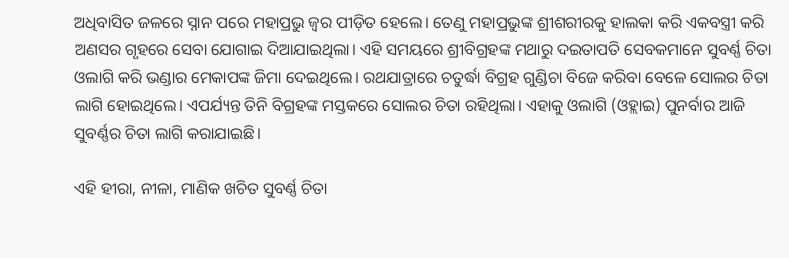ଅଧିବାସିତ ଜଳରେ ସ୍ନାନ ପରେ ମହାପ୍ରଭୁ ଜ୍ବର ପୀଡ଼ିତ ହେଲେ। ତେଣୁ ମହାପ୍ରଭୁଙ୍କ ଶ୍ରୀଶରୀରକୁ ହାଲକା କରି ଏକବସ୍ତ୍ରୀ କରି ଅଣସର ଗୃହରେ ସେବା ଯୋଗାଇ ଦିଆଯାଇଥିଲା। ଏହି ସମୟରେ ଶ୍ରୀବିଗ୍ରହଙ୍କ ମଥାରୁ ଦଇତାପତି ସେବକମାନେ ସୁବର୍ଣ୍ଣ ଚିତା ଓଲାଗି କରି ଭଣ୍ଡାର ମେକାପଙ୍କ ଜିମା ଦେଇଥିଲେ। ରଥଯାତ୍ରାରେ ଚତୁର୍ଦ୍ଧା ବିଗ୍ରହ ଗୁଣ୍ଡିଚା ବିଜେ କରିବା ବେଳେ ସୋଲର ଚିତା ଲାଗି ହୋଇଥିଲେ। ଏପର୍ଯ୍ୟନ୍ତ ତିନି ବିଗ୍ରହଙ୍କ ମସ୍ତକରେ ସୋଲର ଚିତା ରହିଥିଲା। ଏହାକୁ ଓଲାଗି (ଓହ୍ଲାଇ) ପୁନର୍ବାର ଆଜି ସୁବର୍ଣ୍ଣର ଚିତା ଲାଗି କରାଯାଇଛି।

ଏହି ହୀରା, ନୀଳା, ମାଣିକ ଖଚିତ ସୁବର୍ଣ୍ଣ ଚିତା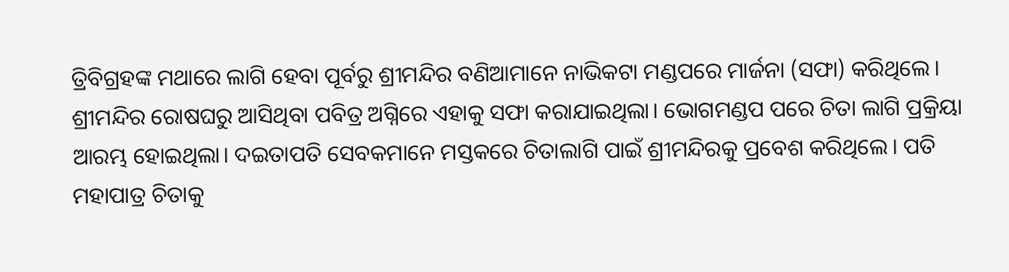ତ୍ରିବିଗ୍ରହଙ୍କ ମଥାରେ ଲାଗି ହେବା ପୂର୍ବରୁ ଶ୍ରୀମନ୍ଦିର ବଣିଆମାନେ ନାଭିକଟା ମଣ୍ଡପରେ ମାର୍ଜନା (ସଫା) କରିଥିଲେ। ଶ୍ରୀମନ୍ଦିର ରୋଷଘରୁ ଆସିଥିବା ପବିତ୍ର ଅଗ୍ନିରେ ଏହାକୁ ସଫା କରାଯାଇଥିଲା। ଭୋଗମଣ୍ଡପ ପରେ ଚିତା ଲାଗି ପ୍ରକ୍ରିୟା ଆରମ୍ଭ ହୋଇଥିଲା। ଦଇତାପତି ସେବକମାନେ ମସ୍ତକରେ ଚିତାଲାଗି ପାଇଁ ଶ୍ରୀମନ୍ଦିରକୁ ପ୍ରବେଶ କରିଥିଲେ। ପତି ମହାପାତ୍ର ଚିତାକୁ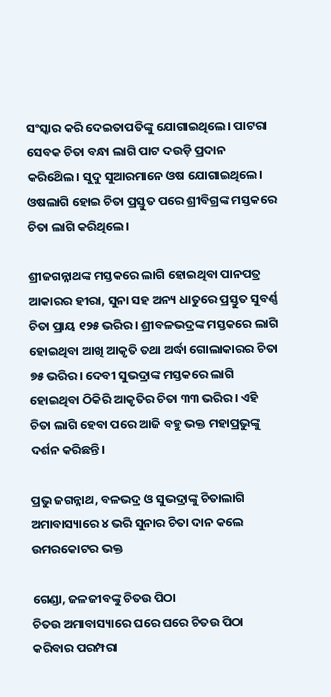ସଂସ୍କାର କରି ଦେଇତାପତିଙ୍କୁ ଯୋଗାଇଥିଲେ। ପାଟରା ସେବକ ଚିତା ବନ୍ଧା ଲାଗି ପାଟ ଦଉଡ଼ି ପ୍ରଦାନ କରିଥ‌େିଲ। ସୁଦୁ ସୁଆରମାନେ ଓଷ ଯୋଗାଇଥିଲେ। ଓଷଲାଗି ହୋଇ ଚିତା ପ୍ରସ୍ତୁତ ପରେ ଶ୍ରୀବିଗ୍ରଙ୍କ ମସ୍ତକରେ ଚିତା ଲାଗି କରିଥିଲେ।

ଶ୍ରୀଜଗନ୍ନାଥଙ୍କ ମସ୍ତକରେ ଲାଗି ହୋଇଥିବା ପାନପତ୍ର ଆକାରର ହୀରା, ସୁନା ସହ ଅନ୍ୟ ଧାତୁରେ ପ୍ରସ୍ତୁତ ସୁବର୍ଣ୍ଣ ଚିତା ପ୍ରାୟ ୧୨୫ ଭରିର। ଶ୍ରୀବଳଭଦ୍ରଙ୍କ ମସ୍ତକରେ ଲାଗି ହୋଇଥିବା ଆଖି ଆକୃତି ତଥା ଅର୍ଦ୍ଧା ଗୋଲାକାରର ଚିତା ୭୫ ଭରିର। ଦେବୀ ସୁଭଦ୍ରାଙ୍କ ମସ୍ତକରେ ଲାଗି ହୋଇଥିବା ଠିକିରି ଆକୃତିର ଚିତା ୩୩ ଭରିର। ଏହି ଚିତା ଲାଗି ହେବା ପରେ ଆଜି ବହୁ ଭକ୍ତ ମହାପ୍ରଭୁଙ୍କୁ ଦର୍ଶନ କରିଛନ୍ତି।

ପ୍ରଭୁ ଜଗନ୍ନାଥ, ବଳଭଦ୍ର ଓ ସୁଭଦ୍ରାଙ୍କୁ ଚିତାଲାଗି ଅମାବାସ୍ୟାରେ ୪ ଭରି ସୁନାର ଚିତା ଦାନ କଲେ ଉମରକୋଟର ଭକ୍ତ

ଗେଣ୍ଡା, ଜଳଜୀବଙ୍କୁ ଚିତଉ ପିଠା
ଚିତଉ ଅମାବାସ୍ୟାରେ ଘରେ ଘରେ ଚିତଉ ପିଠା କରିବାର ପରମ୍ପରା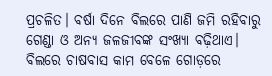ପ୍ରଚଳିତ। ବର୍ଷା ଦିନେ ବିଲରେ ପାଣି ଜମି ରହିବାରୁ ଗେଣ୍ଡା ଓ ଅନ୍ୟ ଜଳଜୀବଙ୍କ ସଂଖ୍ୟା ବଢ଼ିଥାଏ। ବିଲରେ ଚାଷବାସ କାମ ବେ‌ଳେ ଗୋଡ଼ରେ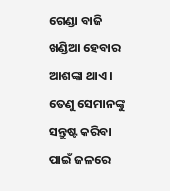ଗେଣ୍ଡା ବାଜି ଖଣ୍ଡିଆ ହେବାର ଆଶଙ୍କା ଥାଏ। ତେଣୁ ସେମାନଙ୍କୁ ସନ୍ତୁଷ୍ଟ କରିବା ପାଇଁ ଜଳରେ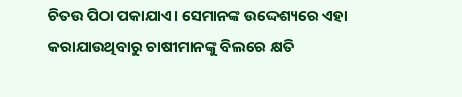ଚିତଉ ପିଠା ପକାଯାଏ। ସେମାନଙ୍କ ଉଦ୍ଦେଶ୍ୟରେ ଏହା କରାଯାଉଥିବାରୁ ଚାଷୀମାନଙ୍କୁ ବିଲରେ କ୍ଷତି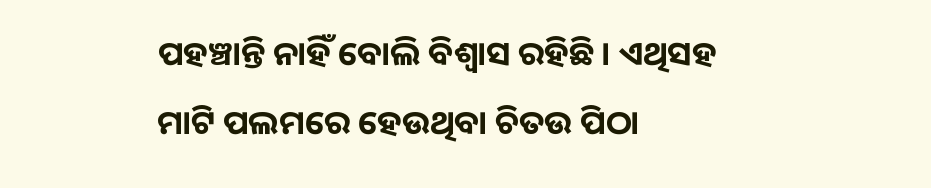ପହଞ୍ଚାନ୍ତି ନାହିଁ ବୋଲି ବିଶ୍ବାସ ରହିଛି। ଏଥିସହ ମାଟି ପଲମରେ ହେଉଥିବା ଚିତଉ ପିଠା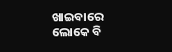ଖାଇବାରେ ଲୋକେ ବି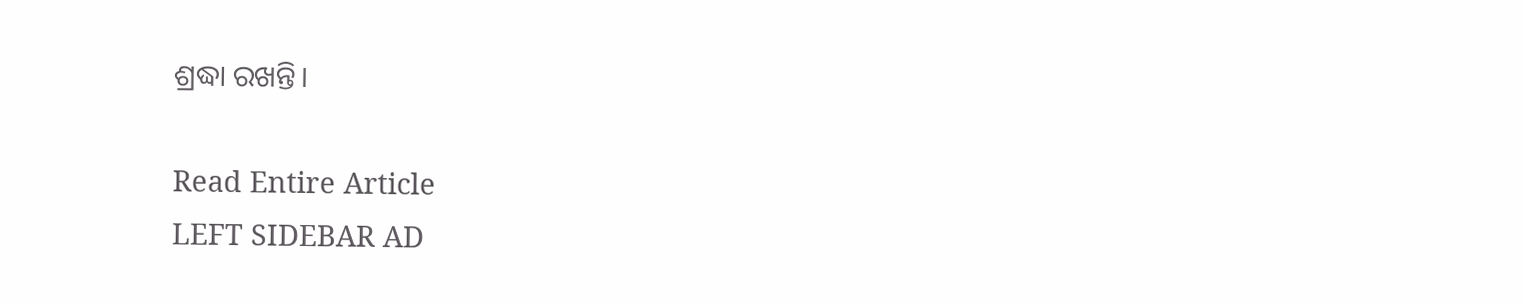ଶ୍ରଦ୍ଧା ରଖନ୍ତି।

Read Entire Article
LEFT SIDEBAR AD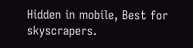Hidden in mobile, Best for skyscrapers.